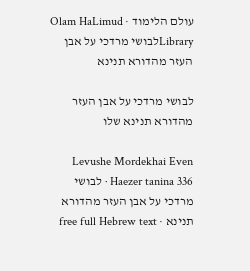עולם הלימוד · Olam HaLimud
Libraryלבושי מרדכי על אבן העזר מהדורא תנינא

לבושי מרדכי על אבן העזר מהדורא תנינא שלו

Levushe Mordekhai Even Haezer tanina 336 · לבושי מרדכי על אבן העזר מהדורא תנינא · free full Hebrew text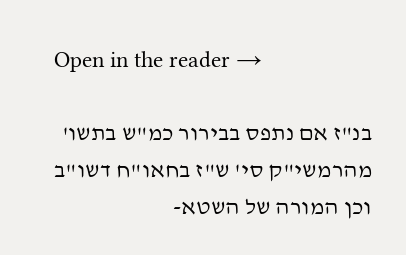Open in the reader →

בנ"ז אם נתפס בבירור כמ"ש בתשו' מהרמשי"ק סי' ש"ז בחאו"ח דשו"ב וכן המורה של השטא-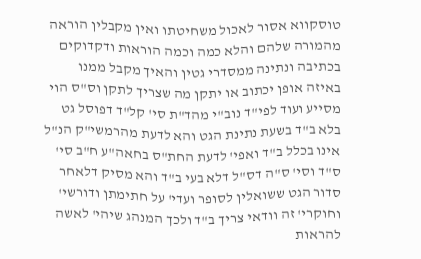טוסקווא אסור לאכול משחיטתו ואין מקבלין הוראה מהמורה שלהם והלא כמה וכמה הוראות ודקדוקים בכתיבה ונתינה ממסדרי גטין והאיך מקבל ממנו באיזה אופן יכתוב או יתקן מה שצריך לתקן וס"ס הוי מסייע ועוד לפי"ד נוב"י מהד"ת סי' קל"ד דפוסל גט בלא ב"ד בשעת נתינת הגט והא לדעת מהרמשי"ק הנ"ל אינו בכלל ב"ד ואפי' לדעת החת"ס בחאה"ע ח"ב סי' ס"ד וסי' ס"ה דס"ל דלא בעי ב"ד והא מסיק דלאחר סדור הגט ששואלין לסופר ועדי' על חתימתן ודורשי' וחוקרי' זה וודאי צריך ב"ד ולכך המנהג שיהי' לאשה להראות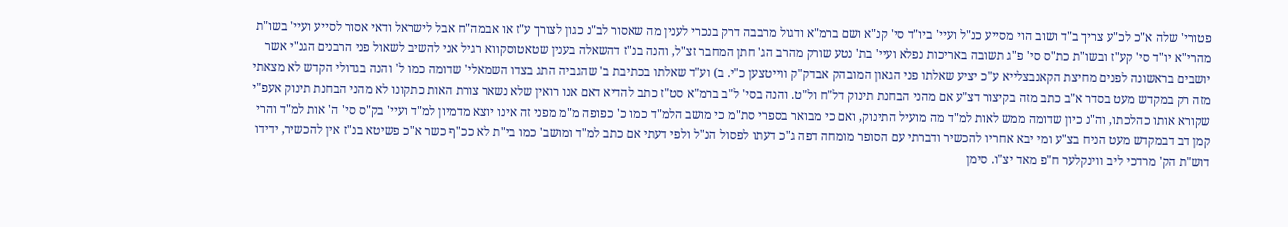פטורי' שלה א"כ לכ"ע צריך ב"ד ושוב הוי מסייע כנ"ל ועיי' ביו"ד סי' קנ"א ושם ברמ"א ודגול מרבבה דרק בנכרי לענין מה שאסור לב"נ כגון לצורך ע"ז או אבמה"ח אבל לישראל ודאי אסור לסייע ועיי' בשו"ת מהרי"א יו"ד סי' קע"ז ובשו"ת כת"ס סי' פ"ג תשובה באריכות נפלא ועיי' בת' נטע שורק מהרב הג' חתן המחבר זצ"ל, והנה בנ"ז דהשאלה בענין שטאטוסקווא רגיל אני להשיב לשאול פני הרבנים הגנ"י אשר יושבים בראשונה לפנים מחיצת הקאנבצלייא ע"כ יציע שאלתו פני הגאון המובהק אבדק"ק ווייטצען כ"י. ב) וע"ד שאלתו בכתיבת ב' שהגביה התג בצדו השמאלי' שדומה כמו ל' והנה בגדולי הקדש לא מצאתי מזה רק במקדש מעט בסדר א"ב כתב מזה בקיצור דצ"ע אם מהני הבחנת תינוק דל"ח ול"ט. והנה בסי' ל"ב ברמ"א סט"ז כתב להדיא דאם אנו רואין שלא נשאר צורת האות כתקונו לא מהני הבחנת תינוק אעפ"י שקורא אותו כהלכתו, וה"נ כיון שדומה ממש לאות למ"ד מה מועיל התינוק, ואם כי מבואר בספרי סת"מ כי מושב הלמ"ד כמו כ' כפופה מ"מ מפני זה אינו יוצא מדמיון למ"ד ועיי' בק"ס סי' ה' אות למ"ד והרי קמן דב דבמקדש מעט הניח בצ"ע ומי יבא אחריו להכשיר ודברתי עם הסופר מומחה דפה ג"כ דעתו לפסול הנ"ל ולפי דעתי אם כתב למ"ד ומושב' כמו בי"ת לא ככ"ף כשר א"כ פשיטא בנ"ז אין להכשיר, ידידו דוש"ת הק' מרדכי ליב ווינקלער ח"פ מאד יצ"ו. סימן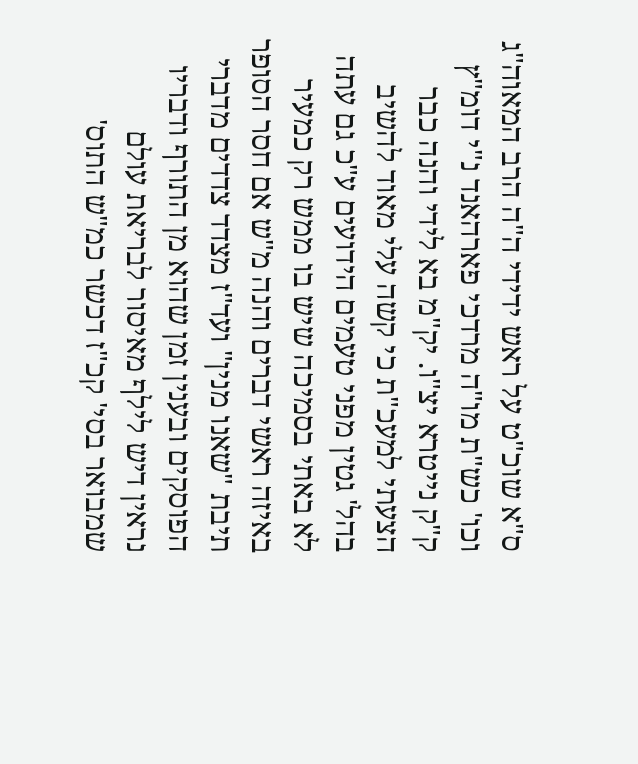ס"א שוכ"ט על ראש ידידי ה"ה הרב המאוה"ג וכו' כש"ת מו"ה מרדכי פארהאנד נ"י דומ"ץ ק"ק נייטרא יצ"ו. יק"מ בא לידי והנה כבר הצעתי למעכ"ת כי קשה עלי מאוד להשיב בהל' גטין מפני טעמים הידועים ע"כ גם עתה לא באתי בסמיכה שיש בו ממש רק כמעיר באיזה ראשי דברים והנה מ"ש אם חסר הסופר תיבת "שאנו מנין" ועד"ז מצדד צדדים מדברי הפוסקים ובענין זמן שהוא מן התורף ודבריו נראין דיש לילף מאיסור לבריאת עולם שמבואר בסי' קכ"ז דכשר כמ"ש התוס'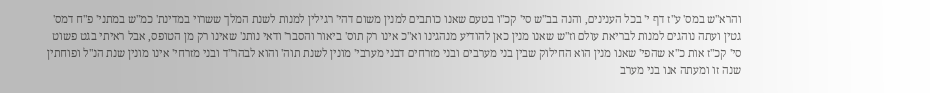והרא"ש במס' ע"ז דף י' בכל הענינים, והנה בב"ש סי' קכ"ו בטעם שאנו כותבים למנין משום דהי' רגילין למנות לשנת המלך ששרוי במדינת' כמ"ש במתני' פ"ח דמס' גטין ועתה נוהגים למנות לבריאת עולם וז"ש שאנו מנין כאן להודיע מנהגינו וא"כ אינו רק תוס' ביאור והסבר' ודאי נותנ' שאינו רק מן הטופס, אבל ראיתי בגט פשוט סי' קכ"ז אות כ"א שהפי' שאנו מנין הוא החילוק שבין בני מערבים ובני מזרחים דבני מערבי' מונין לשנת תוה' והוא לבהר"ד ובני מזרחי' אינו מונין שנת הנ"ל ופוחתין שנה זו ומעתה אנו בני מערב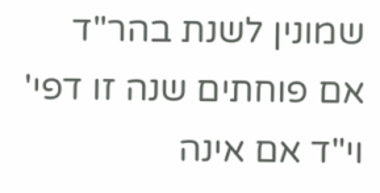שמונין לשנת בהר"ד אם פוחתים שנה זו דפי' וי"ד אם אינה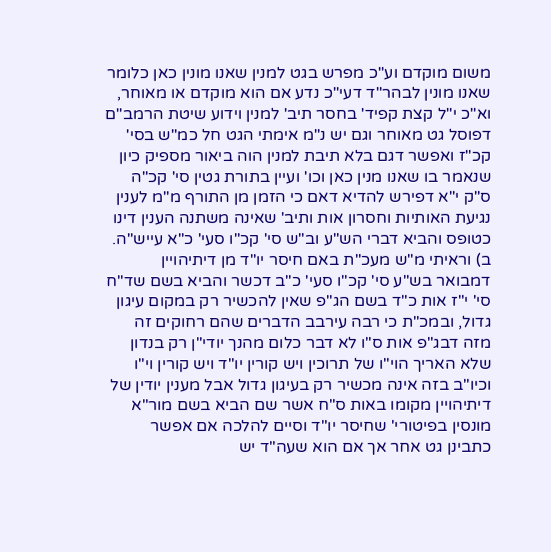משום מוקדם וע"כ מפרש בגט למנין שאנו מונין כאן כלומר שאנו מונין לבהר"ד דעי"כ נדע אם הוא מוקדם או מאוחר, וא"כ י"ל קצת קפיד' בחסר תיב' למנין וידוע שיטת הרמב"ם דפוסל גט מאוחר וגם יש נ"מ אימתי הגט חל כמ"ש בסי' קכ"ז ואפשר דגם בלא תיבת למנין הוה ביאור מספיק כיון שנאמר בו שאנו מנין כאן וכו' ועיין בתורת גטין סי' קכ"ה ס"ק י"א דפירש להדיא דאם כי הזמן מן התורף מ"מ לענין נגיעת האותיות וחסרון אות ותיב' שאינה משתנה הענין דינו כטופס והביא דברי הש"ע וב"ש סי' קכ"ו סעי' כ"א עייש"ה. ב) וראיתי מ"ש מעכ"ת באם חיסר יו"ד מן דיתיהויין דמבואר בש"ע סי' קכ"ו סעי' כ"ב דכשר והביא בשם שד"ח סי' י"ז אות כ"ד בשם הג"פ שאין להכשיר רק במקום עיגון גדול, ובמכ"ת כי רבה עירבב הדברים שהם רחוקים זה מזה דבג"פ אות ס"ו לא דבר כלום מהנך יודי"ן רק בנדון שלא האריך הוי"ו של תרוכין ויש קורין יו"ד ויש קורין וי"ו וכיו"ב בזה אינה מכשיר רק בעיגון גדול אבל מענין יודין של דיתיהויין מקומו באות ס"ח אשר שם הביא בשם מור"א מונסין בפיטורי' שחיסר יו"ד וסיים להלכה אם אפשר כתבינן גט אחר אך אם הוא שעה"ד יש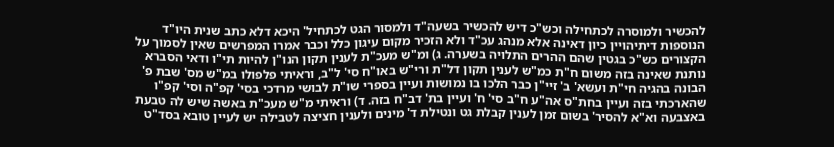להכשיר ולמוסרה לכתחילה וכש"כ דיש להכשיר בשעה"ד ולמסור הגט לכתחיל' היכא דלא כתב שנית היו"ד הנוספות דיתיהויין כיון דאינה אלא מנהג עכ"ד ולא הזכיר מקום עיגון כלל וכבר אמרו המפרשים שאין לסמוך על הקצורים כש"כ בגטין שהם ההרים התלויה בשערה. ג) ומ"ש מעכ"ת לענין תקון הנו"ן להיות תי"ו ודאי הסברא נותנת שאינה בזה משום ח"ת כמ"ש לענין תקון דל"ת ורי"ש באו"ח סי' ל"ב, וראיתי פלפולו במ"ש מס' שבת פ' הבונה בהגיה חי"ת ועשא' ב' זיי"ן כבר הלכו בו נמושות ועיין בספרי שו"ת לבושי מרדכי בסי' קפ"ה וסי' קפ"ו שהארכתי בזה ועיין בחת"ס אה"ע ח"ב סי' ח' ועיין בת' דב"ח בזה. ד) וראיתי מ"ש מעכ"ת באשה שיש לה טבעת באצבעה וא"א להסיר' בשום זמן לענין קבלת גט ונטילת ד' מינים ולענין חציצה לטבילה יש לעיין טובא בסד"ט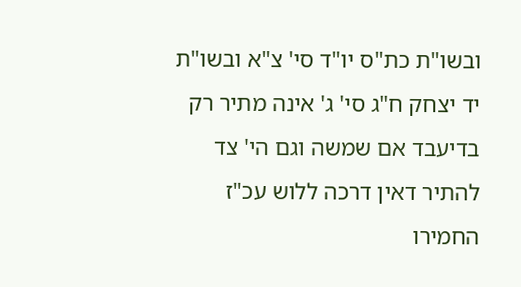ובשו"ת כת"ס יו"ד סי' צ"א ובשו"ת יד יצחק ח"ג סי' ג' אינה מתיר רק בדיעבד אם שמשה וגם הי' צד להתיר דאין דרכה ללוש עכ"ז החמירו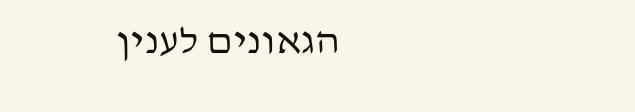הגאונים לענין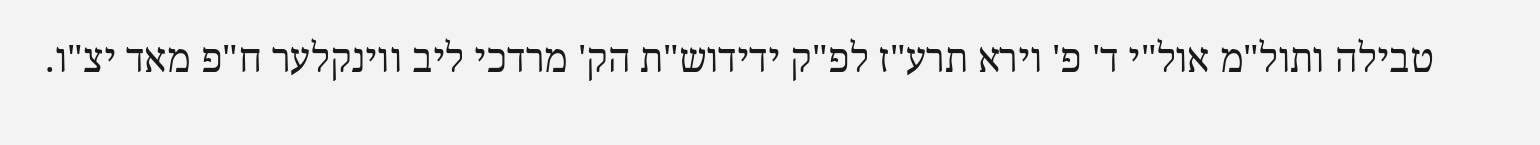טבילה ותול"מ אול"י ד' פ' וירא תרע"ז לפ"ק ידידוש"ת הק' מרדכי ליב ווינקלער ח"פ מאד יצ"ו.